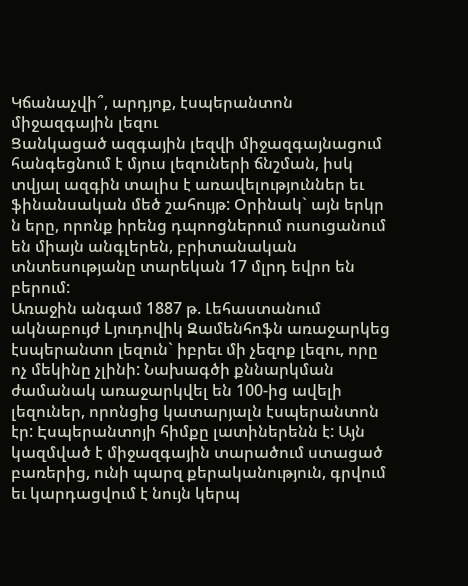Կճանաչվի՞, արդյոք, էսպերանտոն միջազգային լեզու
Ցանկացած ազգային լեզվի միջազգայնացում հանգեցնում է մյուս լեզուների ճնշման, իսկ տվյալ ազգին տալիս է առավելություններ եւ ֆինանսական մեծ շահույթ: Օրինակ` այն երկր ն երը, որոնք իրենց դպոոցներում ուսուցանում են միայն անգլերեն, բրիտանական տնտեսությանը տարեկան 17 մլրդ եվրո են բերում:
Առաջին անգամ 1887 թ. Լեհաստանում ակնաբույժ Lյուդովիկ Զամենհոֆն առաջարկեց էսպերանտո լեզուն` իբրեւ մի չեզոք լեզու, որը ոչ մեկինը չլինի: Նախագծի քննարկման ժամանակ առաջարկվել են 100-ից ավելի լեզուներ, որոնցից կատարյալն էսպերանտոն էր: Էսպերանտոյի հիմքը լատիներենն է: Այն կազմված է միջազգային տարածում ստացած բառերից, ունի պարզ քերականություն, գրվում եւ կարդացվում է նույն կերպ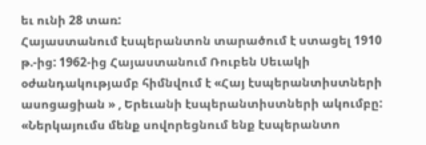եւ ունի 28 տառ:
Հայաստանում էսպերանտոն տարածում է ստացել 1910 թ.-ից: 1962-ից Հայաստանում Ռուբեն Սեւակի օժանդակությամբ հիմնվում է «Հայ էսպերանտիստների ասոցացիան » , Երեւանի էսպերանտիստների ակումբը:
«Ներկայումս մենք սովորեցնում ենք էսպերանտո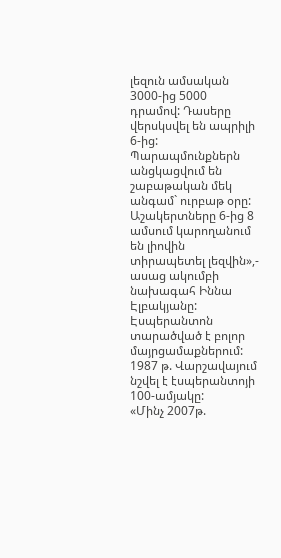լեզուն ամսական 3000-ից 5000 դրամով: Դասերը վերսկսվել են ապրիլի 6-ից: Պարապմունքներն անցկացվում են շաբաթական մեկ անգամ` ուրբաթ օրը: Աշակերտները 6-ից 8 ամսում կարողանում են լիովին տիրապետել լեզվին»,- ասաց ակումբի նախագահ Իննա Էլբակյանը:
Էսպերանտոն տարածված է բոլոր մայրցամաքներում: 1987 թ. Վարշավայում նշվել է էսպերանտոյի 100-ամյակը:
«Մինչ 2007թ.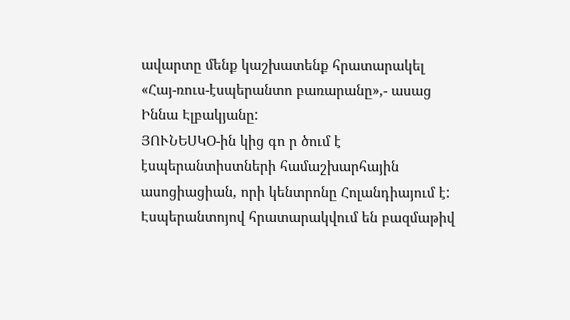ավարտը մենք կաշխատենք հրատարակել «Հայ-ռուս-էսպերանտո բառարանը»,- ասաց Իննա Էլբակյանը:
ՅՈՒՆԵՍԿՕ-ին կից գո ր ծում է էսպերանտիստների համաշխարհային ասոցիացիան, որի կենտրոնը Հոլանդիայում է: Էսպերանտոյով հրատարակվում են բազմաթիվ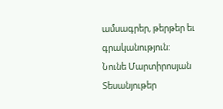ամսագրեր, թերթեր եւ գրականություն:
Նունե Մարտիրոսյան
Տեսանյութեր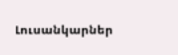Լուսանկարներ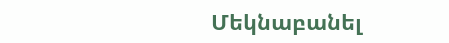Մեկնաբանել